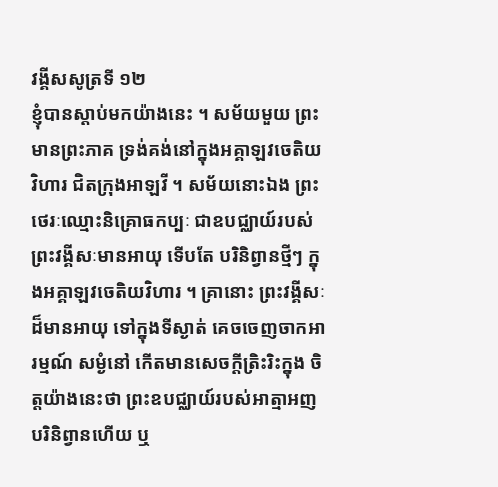វង្គីសសូត្រទី ១២
ខ្ញុំបានស្តាប់មកយ៉ាងនេះ ។ សម័យមួយ ព្រះមានព្រះភាគ ទ្រង់គង់នៅក្នុងអគ្គាឡវចេតិយវិហារ ជិតក្រុងអាឡវី ។ សម័យនោះឯង ព្រះថេរៈឈ្មោះនិគ្រោធកប្បៈ ជាឧបជ្ឈាយ៍របស់ព្រះវង្គីសៈមានអាយុ ទើបតែ បរិនិព្វានថ្មីៗ ក្នុងអគ្គាឡវចេតិយវិហារ ។ គ្រានោះ ព្រះវង្គីសៈដ៏មានអាយុ ទៅក្នុងទីស្ងាត់ គេចចេញចាកអារម្មណ៍ សម្ងំនៅ កើតមានសេចក្តីត្រិះរិះក្នុង ចិត្តយ៉ាងនេះថា ព្រះឧបជ្ឈាយ៍របស់អាត្មាអញបរិនិព្វានហើយ ឬ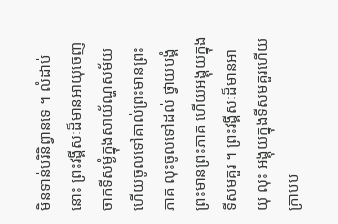មិនទាន់បរិនិព្វានទេ ។ លំដាប់នោះ ព្រះវង្គីសៈដ៏មានអាយុចេញចាកទីសម្ងំក្នុងសាយ័ណ្ហសម័យ ហើយចូលទៅគាល់ព្រះមានព្រះភាគ លុះចូលទៅដល់ ថ្វាយបង្គំ ព្រះមានព្រះភាគ ហើយអង្គុយក្នុងទីសមគួរ ។ ព្រះវង្គីសៈដ៏មានអាយុ លុះ អង្គុយក្នុងទីសមគួរហើយ ក្រាបប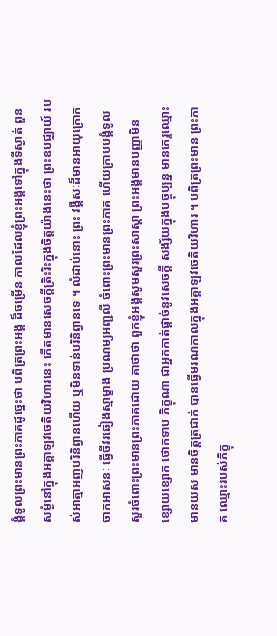ង្គំទូលព្រះមានព្រះភាគដូច្នេះថា បពិត្រព្រះអង្គ ដ៏ចម្រើន កាលដែលខ្ញុំព្រះអង្គទៅក្នុងទីស្ងាត់ ពួនសម្ងំនៅក្នុងអគ្គាឡវចេតិយវិហារនេះ កើតមានសេចក្តីត្រិះរិះក្នុងចិត្តយ៉ាងនេះថា ព្រះឧបជ្ឈាយ៍ របស់អាត្មាអញបរិនិព្វានហើយ ឬមិនទាន់បរិនិព្វានទេ ។ លំដាប់នោះ ព្រះ វង្គីសៈដ៏មានអាយុក្រោកចាកអាសនៈ ធ្វើចីវរឆៀងស្មាម្ខាង ប្រណម្យអញ្ជលី ចំពោះព្រះមានព្រះភាគ ហើយក្រាបបង្គំទូលសួរចំពោះព្រះមានព្រះភាគដោយ គាថាថា ពួកខ្ញុំអង្គសូមសួរព្រះសាស្តា ព្រះអង្គមានបញ្ញាមិន ខ្សោយខ្សោក ថោកទាប ភិក្ខុណា ជាអ្នកកាត់ផ្តាច់នូវសេចក្តី សង្ស័យក្នុងបច្ចុប្បន្ន មានកេរ្តឈ្មោះ មានយស មានចិត្តត្រជាក់ បានធ្វើមរណកាលក្នុងអគ្គាឡវចេតិយវិហារ ។ បពិត្រព្រះមាន ព្រះភាគ ឈ្មោះរបស់ភិក្ខុ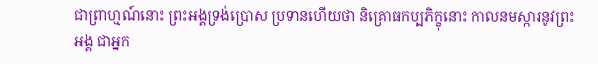ជាព្រាហ្មណ៍នោះ ព្រះអង្គទ្រង់ប្រោស ប្រទានហើយថា និគ្រោធកប្បភិក្ខុនោះ កាលនមស្ការនូវព្រះអង្គ ជាអ្នក